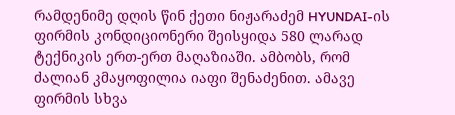რამდენიმე დღის წინ ქეთი ნიჟარაძემ HYUNDAI-ის ფირმის კონდიციონერი შეისყიდა 580 ლარად ტექნიკის ერთ-ერთ მაღაზიაში. ამბობს, რომ ძალიან კმაყოფილია იაფი შენაძენით. ამავე ფირმის სხვა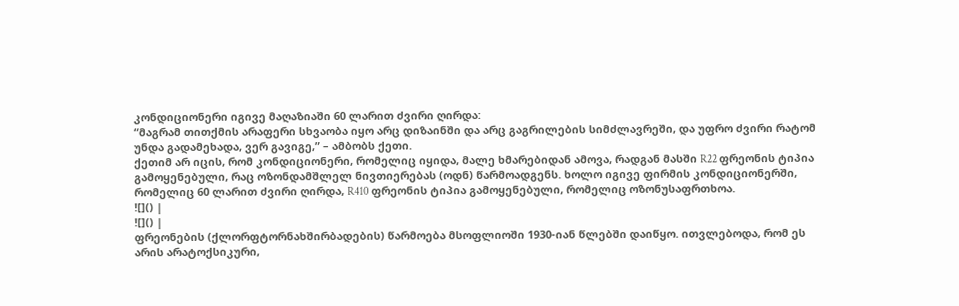კონდიციონერი იგივე მაღაზიაში 60 ლარით ძვირი ღირდა:
“მაგრამ თითქმის არაფერი სხვაობა იყო არც დიზაინში და არც გაგრილების სიმძლავრეში, და უფრო ძვირი რატომ უნდა გადამეხადა, ვერ გავიგე,” – ამბობს ქეთი.
ქეთიმ არ იცის, რომ კონდიციონერი, რომელიც იყიდა, მალე ხმარებიდან ამოვა, რადგან მასში R22 ფრეონის ტიპია გამოყენებული, რაც ოზონდამშლელ ნივთიერებას (ოდნ) წარმოადგენს. ხოლო იგივე ფირმის კონდიციონერში, რომელიც 60 ლარით ძვირი ღირდა, R410 ფრეონის ტიპია გამოყენებული, რომელიც ოზონუსაფრთხოა.
![]() |
![]() |
ფრეონების (ქლორფტორნახშირბადების) წარმოება მსოფლიოში 1930-იან წლებში დაიწყო. ითვლებოდა, რომ ეს არის არატოქსიკური,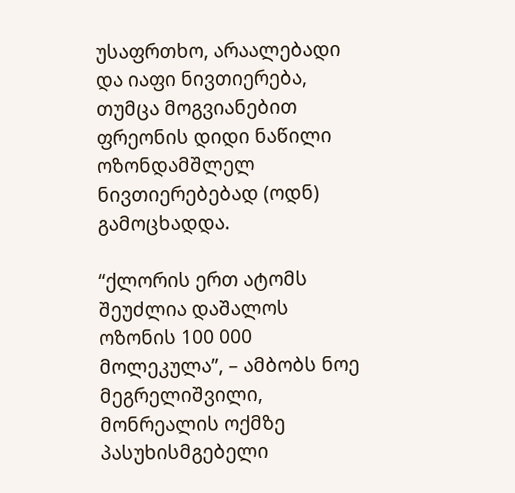უსაფრთხო, არაალებადი და იაფი ნივთიერება, თუმცა მოგვიანებით ფრეონის დიდი ნაწილი ოზონდამშლელ ნივთიერებებად (ოდნ) გამოცხადდა.

“ქლორის ერთ ატომს შეუძლია დაშალოს ოზონის 100 000 მოლეკულა”, – ამბობს ნოე მეგრელიშვილი, მონრეალის ოქმზე პასუხისმგებელი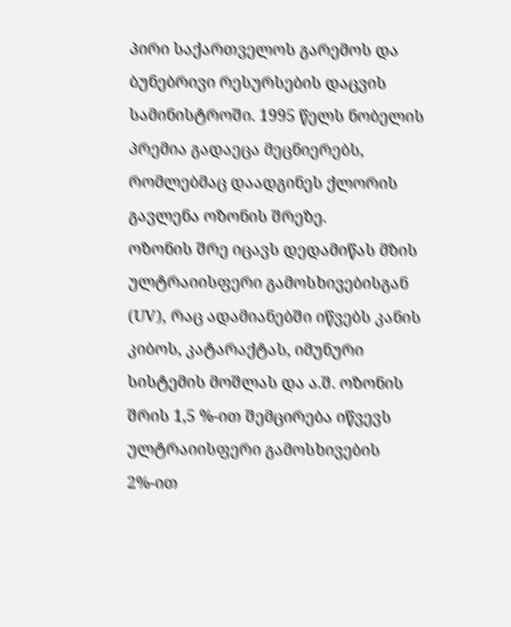პირი საქართველოს გარემოს და ბუნებრივი რესურსების დაცვის სამინისტროში. 1995 წელს ნობელის პრემია გადაეცა მეცნიერებს, რომლებმაც დაადგინეს ქლორის გავლენა ოზონის შრეზე.
ოზონის შრე იცავს დედამიწას მზის ულტრაიისფერი გამოსხივებისგან (UV), რაც ადამიანებში იწვებს კანის კიბოს, კატარაქტას, იმუნური სისტემის მოშლას და ა.შ. ოზონის შრის 1,5 %-ით შემცირება იწვევს ულტრაიისფერი გამოსხივების 2%-ით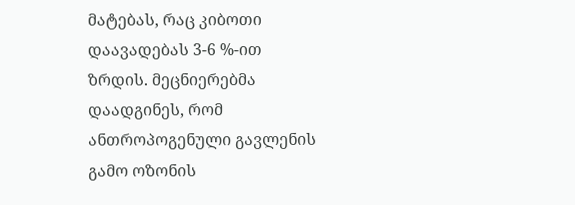მატებას, რაც კიბოთი დაავადებას 3-6 %-ით ზრდის. მეცნიერებმა დაადგინეს, რომ ანთროპოგენული გავლენის გამო ოზონის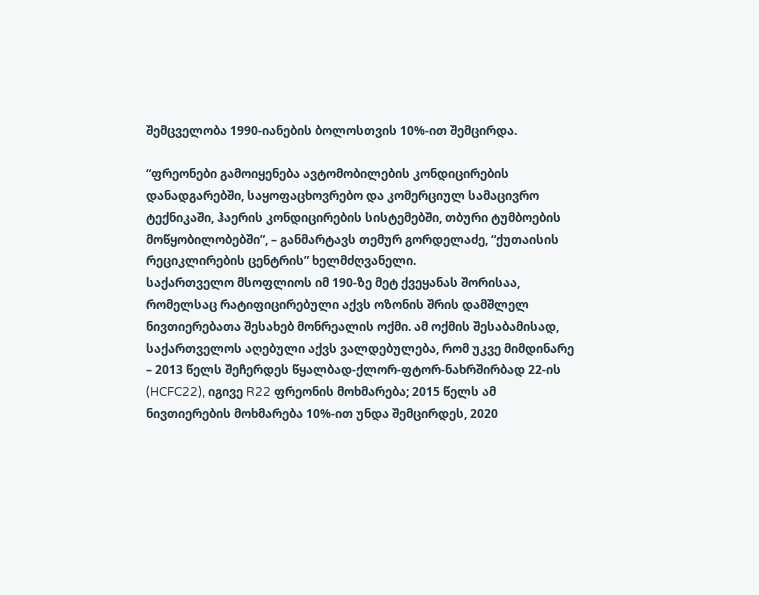შემცველობა 1990-იანების ბოლოსთვის 10%-ით შემცირდა.

“ფრეონები გამოიყენება ავტომობილების კონდიცირების დანადგარებში, საყოფაცხოვრებო და კომერციულ სამაცივრო ტექნიკაში, ჰაერის კონდიცირების სისტემებში, თბური ტუმბოების მოწყობილობებში”, – განმარტავს თემურ გორდელაძე, “ქუთაისის რეციკლირების ცენტრის” ხელმძღვანელი.
საქართველო მსოფლიოს იმ 190-ზე მეტ ქვეყანას შორისაა, რომელსაც რატიფიცირებული აქვს ოზონის შრის დამშლელ ნივთიერებათა შესახებ მონრეალის ოქმი. ამ ოქმის შესაბამისად, საქართველოს აღებული აქვს ვალდებულება, რომ უკვე მიმდინარე – 2013 წელს შეჩერდეს წყალბად-ქლორ-ფტორ-ნახრშირბად 22-ის (HCFC22), იგივე R22 ფრეონის მოხმარება; 2015 წელს ამ ნივთიერების მოხმარება 10%-ით უნდა შემცირდეს, 2020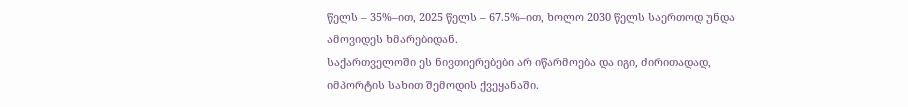წელს – 35%–ით, 2025 წელს – 67.5%–ით, ხოლო 2030 წელს საერთოდ უნდა ამოვიდეს ხმარებიდან.
საქართველოში ეს ნივთიერებები არ იწარმოება და იგი, ძირითადად, იმპორტის სახით შემოდის ქვეყანაში.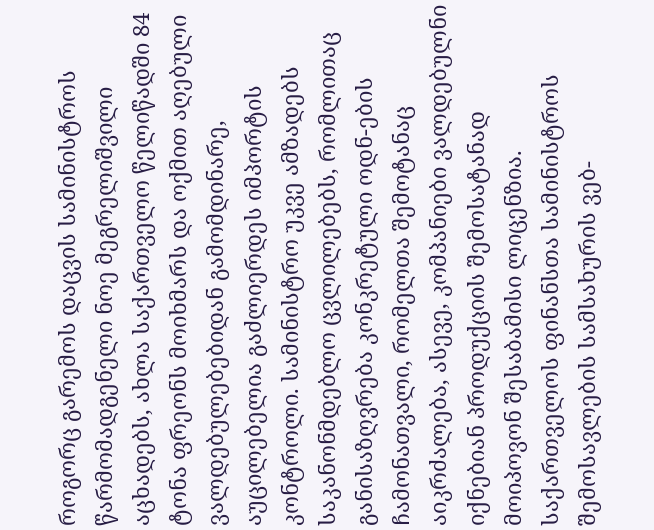როგორც გარემოს დაცვის სამინისტროს წარმომადგენელი ნოე მეგრელიშვილი აცხადებს, ახლა საქართველო წელიწადში 84 ტონა ფრეონს მოიხმარს და ოქმით აღებული ვალდებულებებიდან გამომდინარე, აუცილებელია გაძლიერდეს იმპორტის კონტროლი. სამინისტრო უკვე ამზადებს საკანონმდებლო ცვლილებებს, რომლითაც განისაზღვრება კონკრეტული ოდნ-ების ჩამონათვალი, რომელთა შემოტანაც აიკრძალება, ასევე, კომპანიები ვალდებულნი იქნებიან პროდუქციის შემოსატანად მოიპოვონ შესაბამისი ლიცენზია.
საქართველოს ფინანსთა სამინისტროს შემოსავლების სამსახურის ვებ-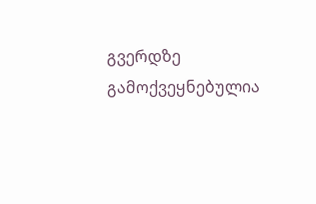გვერდზე გამოქვეყნებულია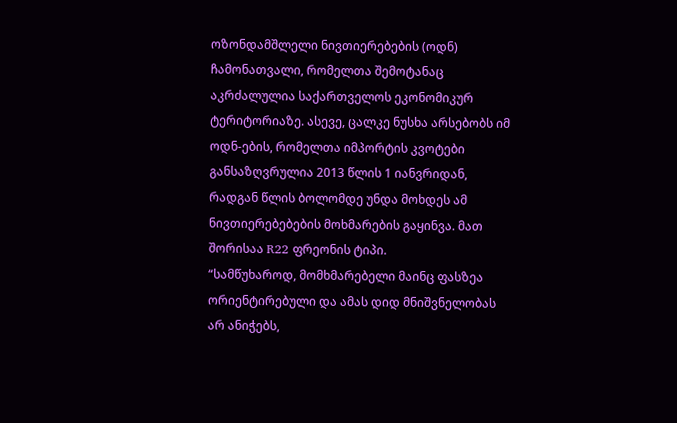ოზონდამშლელი ნივთიერებების (ოდნ) ჩამონათვალი, რომელთა შემოტანაც აკრძალულია საქართველოს ეკონომიკურ ტერიტორიაზე. ასევე, ცალკე ნუსხა არსებობს იმ ოდნ-ების, რომელთა იმპორტის კვოტები განსაზღვრულია 2013 წლის 1 იანვრიდან, რადგან წლის ბოლომდე უნდა მოხდეს ამ ნივთიერებებების მოხმარების გაყინვა. მათ შორისაა R22 ფრეონის ტიპი.
“სამწუხაროდ, მომხმარებელი მაინც ფასზეა ორიენტირებული და ამას დიდ მნიშვნელობას არ ანიჭებს,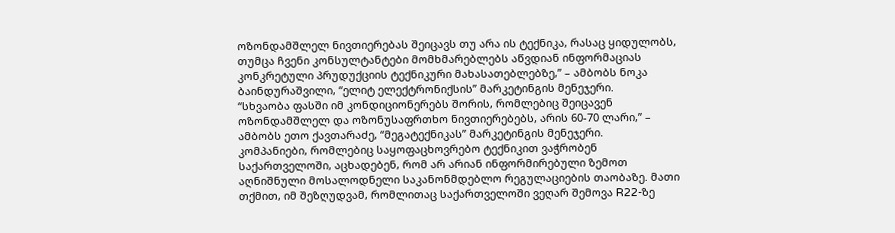ოზონდამშლელ ნივთიერებას შეიცავს თუ არა ის ტექნიკა, რასაც ყიდულობს, თუმცა ჩვენი კონსულტანტები მომხმარებლებს აწვდიან ინფორმაციას კონკრეტული პრუდუქციის ტექნიკური მახასათებლებზე,” – ამბობს ნოკა ბაინდურაშვილი, “ელიტ ელექტრონიქსის” მარკეტინგის მენეჯერი.
“სხვაობა ფასში იმ კონდიციონერებს შორის, რომლებიც შეიცავენ ოზონდამშლელ და ოზონუსაფრთხო ნივთიერებებს, არის 60-70 ლარი,” – ამბობს ეთო ქავთარაძე, “მეგატექნიკას” მარკეტინგის მენეჯერი.
კომპანიები, რომლებიც საყოფაცხოვრებო ტექნიკით ვაჭრობენ საქართველოში, აცხადებენ, რომ არ არიან ინფორმირებული ზემოთ აღნიშნული მოსალოდნელი საკანონმდებლო რეგულაციების თაობაზე. მათი თქმით, იმ შეზღუდვამ, რომლითაც საქართველოში ვეღარ შემოვა R22-ზე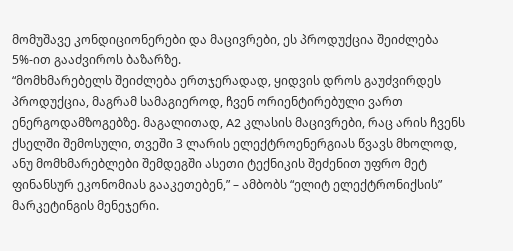მომუშავე კონდიციონერები და მაცივრები, ეს პროდუქცია შეიძლება 5%-ით გააძვიროს ბაზარზე.
“მომხმარებელს შეიძლება ერთჯერადად, ყიდვის დროს გაუძვირდეს პროდუქცია, მაგრამ სამაგიეროდ, ჩვენ ორიენტირებული ვართ ენერგოდამზოგებზე. მაგალითად, A2 კლასის მაცივრები, რაც არის ჩვენს ქსელში შემოსული, თვეში 3 ლარის ელექტროენერგიას წვავს მხოლოდ, ანუ მომხმარებლები შემდეგში ასეთი ტექნიკის შეძენით უფრო მეტ ფინანსურ ეკონომიას გააკეთებენ,” – ამბობს “ელიტ ელექტრონიქსის” მარკეტინგის მენეჯერი.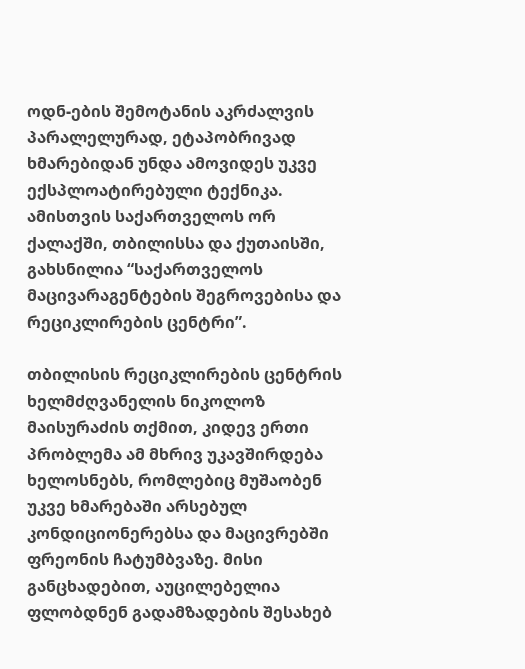ოდნ-ების შემოტანის აკრძალვის პარალელურად, ეტაპობრივად ხმარებიდან უნდა ამოვიდეს უკვე ექსპლოატირებული ტექნიკა. ამისთვის საქართველოს ორ ქალაქში, თბილისსა და ქუთაისში, გახსნილია “საქართველოს მაცივარაგენტების შეგროვებისა და რეციკლირების ცენტრი”.

თბილისის რეციკლირების ცენტრის ხელმძღვანელის ნიკოლოზ მაისურაძის თქმით, კიდევ ერთი პრობლემა ამ მხრივ უკავშირდება ხელოსნებს, რომლებიც მუშაობენ უკვე ხმარებაში არსებულ კონდიციონერებსა და მაცივრებში ფრეონის ჩატუმბვაზე. მისი განცხადებით, აუცილებელია ფლობდნენ გადამზადების შესახებ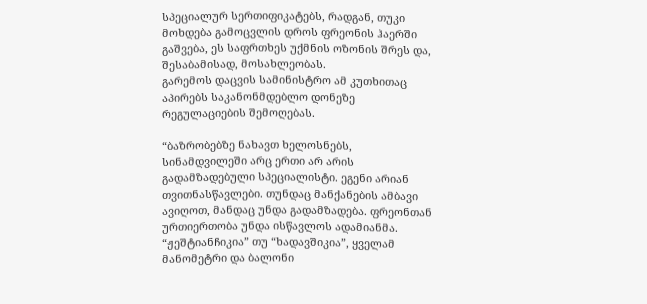სპეციალურ სერთიფიკატებს, რადგან, თუკი მოხდება გამოცვლის დროს ფრეონის ჰაერში გაშვება, ეს საფრთხეს უქმნის ოზონის შრეს და, შესაბამისად, მოსახლეობას.
გარემოს დაცვის სამინისტრო ამ კუთხითაც აპირებს საკანონმდებლო დონეზე რეგულაციების შემოღებას.

“ბაზრობებზე ნახავთ ხელოსნებს, სინამდვილეში არც ერთი არ არის გადამზადებული სპეციალისტი. ეგენი არიან თვითნასწავლები. თუნდაც მანქანების ამბავი ავიღოთ, მანდაც უნდა გადამზადება. ფრეონთან ურთიერთობა უნდა ისწავლოს ადამიანმა. “ჟეშტიანჩიკია” თუ “ხადავშიკია”, ყველამ მანომეტრი და ბალონი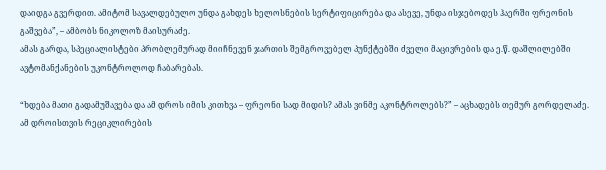დაიდგა გვერდით. ამიტომ სავალდებულო უნდა გახდეს ხელოსნების სერტიფიცირება და ასევე, უნდა ისჯებოდეს ჰაერში ფრეონის გაშვება”, – ამბობს ნიკოლოზ მაისურაძე.
ამას გარდა, სპეციალისტები პრობლემურად მიიჩნევენ ჯართის შემგროვებელ პუნქტებში ძველი მაცივრების და ე.წ. დაშლილებში ავტომანქანების უკონტროლოდ ჩაბარებას.

“ხდება მათი გადამუშავება და ამ დროს იმის კითხვა – ფრეონი სად მიდის? ამას ვინმე აკონტროლებს?” – აცხადებს თემურ გორდელაძე.
ამ დროისთვის რეციკლირების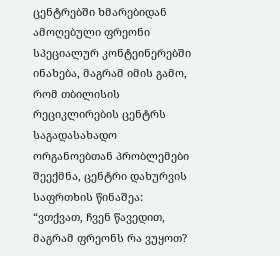ცენტრებში ხმარებიდან ამოღებული ფრეონი სპეციალურ კონტეინერებში ინახება, მაგრამ იმის გამო, რომ თბილისის რეციკლირების ცენტრს საგადასახადო ორგანოებთან პრობლემები შეექმნა, ცენტრი დახურვის საფრთხის წინაშეა:
“ვთქვათ, ჩვენ წავედით, მაგრამ ფრეონს რა ვუყოთ?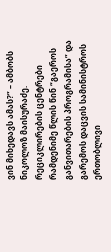ვინ მიხედავს ამას?” – ამბობს ნიკოლოზ მაისურაძე.
რეციკლირების ცენტრები რამდენიმე წლის წინ “გაეროს განვითარების პროგრამისა” და გარემოს დაცვის სამინისტროს ერთობლივი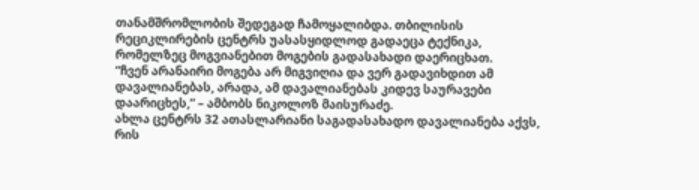თანამშრომლობის შედეგად ჩამოყალიბდა. თბილისის რეციკლირების ცენტრს უასასყიდლოდ გადაეცა ტექნიკა, რომელზეც მოგვიანებით მოგების გადასახადი დაერიცხათ.
“ჩვენ არანაირი მოგება არ მიგვიღია და ვერ გადავიხდით ამ დავალიანებას, არადა, ამ დავალიანებას კიდევ საურავები დაარიცხეს,” – ამბობს ნიკოლოზ მაისურაძე.
ახლა ცენტრს 32 ათასლარიანი საგადასახადო დავალიანება აქვს, რის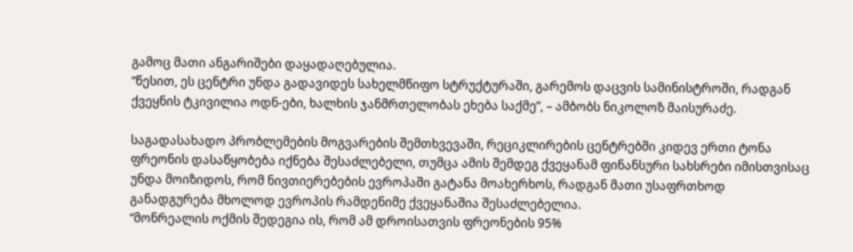გამოც მათი ანგარიშები დაყადაღებულია.
“წესით, ეს ცენტრი უნდა გადავიდეს სახელმწიფო სტრუქტურაში, გარემოს დაცვის სამინისტროში, რადგან ქვეყნის ტკივილია ოდნ-ები, ხალხის ჯანმრთელობას ეხება საქმე”, – ამბობს ნიკოლოზ მაისურაძე.

საგადასახადო პრობლემების მოგვარების შემთხვევაში, რეციკლირების ცენტრებში კიდევ ერთი ტონა ფრეონის დასაწყობება იქნება შესაძლებელი, თუმცა ამის შემდეგ ქვეყანამ ფინანსური სახსრები იმისთვისაც უნდა მოიზიდოს, რომ ნივთიერებების ევროპაში გატანა მოახერხოს, რადგან მათი უსაფრთხოდ განადგურება მხოლოდ ევროპის რამდენიმე ქვეყანაშია შესაძლებელია.
“მონრეალის ოქმის შედეგია ის, რომ ამ დროისათვის ფრეონების 95%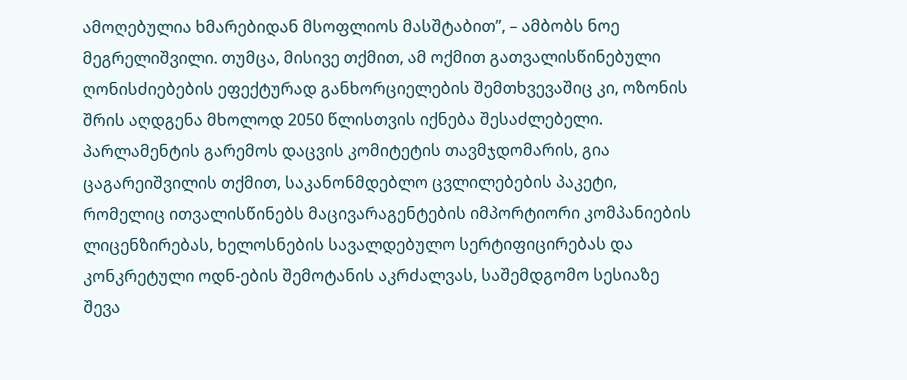ამოღებულია ხმარებიდან მსოფლიოს მასშტაბით”, – ამბობს ნოე მეგრელიშვილი. თუმცა, მისივე თქმით, ამ ოქმით გათვალისწინებული ღონისძიებების ეფექტურად განხორციელების შემთხვევაშიც კი, ოზონის შრის აღდგენა მხოლოდ 2050 წლისთვის იქნება შესაძლებელი.
პარლამენტის გარემოს დაცვის კომიტეტის თავმჯდომარის, გია ცაგარეიშვილის თქმით, საკანონმდებლო ცვლილებების პაკეტი, რომელიც ითვალისწინებს მაცივარაგენტების იმპორტიორი კომპანიების ლიცენზირებას, ხელოსნების სავალდებულო სერტიფიცირებას და კონკრეტული ოდნ-ების შემოტანის აკრძალვას, საშემდგომო სესიაზე შევა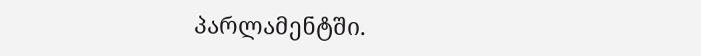პარლამენტში.